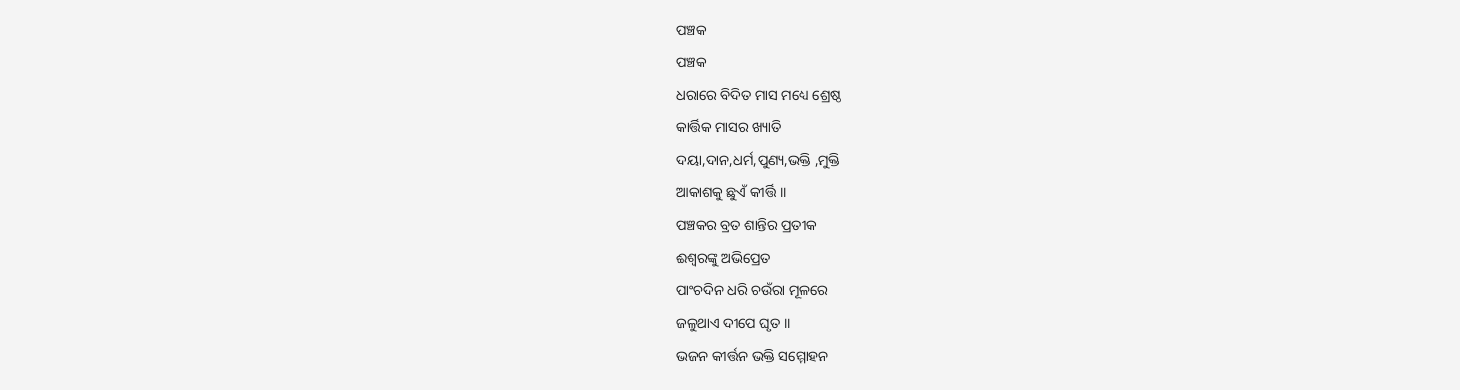ପଞ୍ଚକ
ପଞ୍ଚକ
ଧରାରେ ବିଦିତ ମାସ ମଧ୍ୟେ ଶ୍ରେଷ୍ଠ
କାର୍ତ୍ତିକ ମାସର ଖ୍ୟାତି
ଦୟା,ଦାନ,ଧର୍ମ,ପୁଣ୍ୟ,ଭକ୍ତି ,ମୁକ୍ତି
ଆକାଶକୁ ଛୁଏଁ କୀର୍ତ୍ତି ।।
ପଞ୍ଚକର ବ୍ରତ ଶାନ୍ତିର ପ୍ରତୀକ
ଈଶ୍ଵରଙ୍କୁ ଅଭିପ୍ରେତ
ପାଂଚଦିନ ଧରି ଚଉଁରା ମୂଳରେ
ଜଳୁଥାଏ ଦୀପେ ଘୃତ ।।
ଭଜନ କୀର୍ତ୍ତନ ଭକ୍ତି ସମ୍ମୋହନ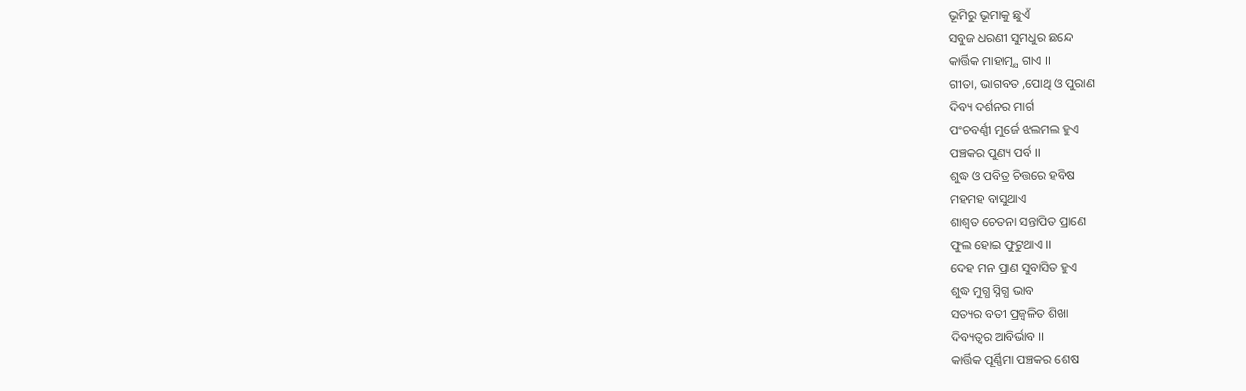ଭୂମିରୁ ଭୂମାକୁ ଛୁଏଁ
ସବୁଜ ଧରଣୀ ସୁମଧୁର ଛନ୍ଦେ
କାର୍ତ୍ତିକ ମାହାତ୍ମ୍ଯ ଗାଏ ।।
ଗୀତା, ଭାଗବତ ,ପୋଥି ଓ ପୁରାଣ
ଦିବ୍ୟ ଦର୍ଶନର ମାର୍ଗ
ପଂଚବର୍ଣ୍ଣୀ ମୁର୍ଜେ ଝଲମଲ ହୁଏ
ପଞ୍ଚକର ପୁଣ୍ୟ ପର୍ବ ।।
ଶୁଦ୍ଧ ଓ ପବିତ୍ର ଚିତ୍ତରେ ହବିଷ
ମହମହ ବାସୁଥାଏ
ଶାଶ୍ଵତ ଚେତନା ସନ୍ତାପିତ ପ୍ରାଣେ
ଫୁଲ ହୋଇ ଫୁଟୁଥାଏ ।।
ଦେହ ମନ ପ୍ରାଣ ସୁବାସିତ ହୁଏ
ଶୁଦ୍ଧ ମୁଗ୍ଧ ସ୍ନିଗ୍ଧ ଭାବ
ସତ୍ୟର ବତୀ ପ୍ରଜ୍ବଳିତ ଶିଖା
ଦିବ୍ୟତ୍ବର ଆବିର୍ଭାବ ।।
କାର୍ତ୍ତିକ ପୂର୍ଣ୍ଣିମା ପଞ୍ଚକର ଶେଷ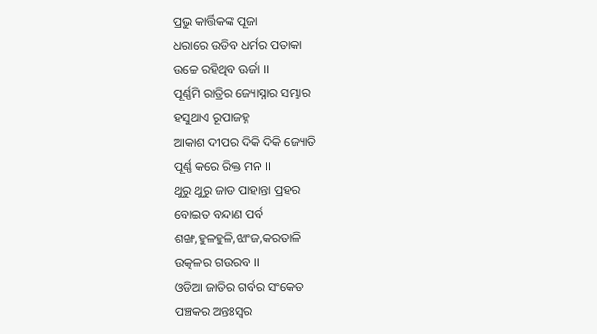ପ୍ରଭୁ କାର୍ତ୍ତିକଙ୍କ ପୂଜା
ଧରାରେ ଉଡିବ ଧର୍ମର ପତାକା
ଉଚ୍ଚେ ରହିଥିବ ଊର୍ଜା ।।
ପୂର୍ଣ୍ଣମି ରାତ୍ରିର ଜ୍ୟୋସ୍ନାର ସମ୍ଭାର
ହସୁଥାଏ ରୂପାଜହ୍ନ
ଆକାଶ ଦୀପର ଦିକି ଦିକି ଜ୍ୟୋତି
ପୂର୍ଣ୍ଣ କରେ ରିକ୍ତ ମନ ।।
ଥୁରୁ ଥୁରୁ ଜାଡ ପାହାନ୍ତା ପ୍ରହର
ବୋଇତ ବନ୍ଦାଣ ପର୍ବ
ଶଙ୍ଖ,ହୁଳହୁଳି,ଝାଂଜ,କରତାଳି
ଉତ୍କଳର ଗଉରବ ।।
ଓଡିଆ ଜାତିର ଗର୍ବର ସଂକେତ
ପଞ୍ଚକର ଅନ୍ତଃସ୍ବର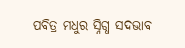ପବିତ୍ର ମଧୁର ସ୍ନିଗ୍ଧ ସଦଭାବ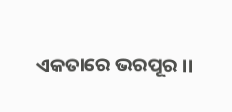ଏକତାରେ ଭରପୂର ।।